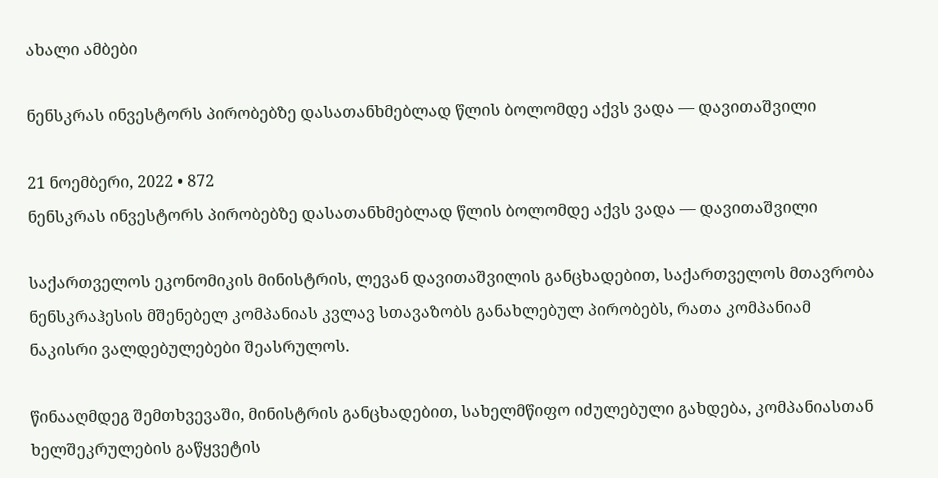ახალი ამბები

ნენსკრას ინვესტორს პირობებზე დასათანხმებლად წლის ბოლომდე აქვს ვადა — დავითაშვილი

21 ნოემბერი, 2022 • 872
ნენსკრას ინვესტორს პირობებზე დასათანხმებლად წლის ბოლომდე აქვს ვადა — დავითაშვილი

საქართველოს ეკონომიკის მინისტრის, ლევან დავითაშვილის განცხადებით, საქართველოს მთავრობა ნენსკრაჰესის მშენებელ კომპანიას კვლავ სთავაზობს განახლებულ პირობებს, რათა კომპანიამ ნაკისრი ვალდებულებები შეასრულოს.

წინააღმდეგ შემთხვევაში, მინისტრის განცხადებით, სახელმწიფო იძულებული გახდება, კომპანიასთან ხელშეკრულების გაწყვეტის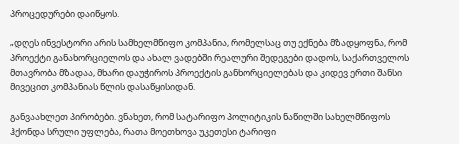პროცედურები დაიწყოს.

„დღეს ინვესტორი არის სამხელმწიფო კომპანია, რომელსაც თუ ექნება მზადყოფნა, რომ პროექტი განახორციელოს და ახალ ვადებში რეალური შედეგები დადოს, საქართველოს მთავრობა მზადაა, მხარი დაუჭიროს პროექტის განხორციელებას და კიდევ ერთი შანსი მივეცით კომპანიას წლის დასაწყისიდან.

განვაახლეთ პირობები. ვნახეთ, რომ სატარიფო პოლიტიკის ნაწილში სახელმწიფოს ჰქონდა სრული უფლება, რათა მოეთხოვა უკეთესი ტარიფი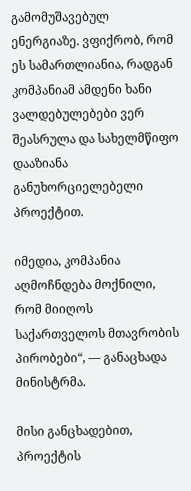გამომუშავებულ ენერგიაზე. ვფიქრობ, რომ ეს სამართლიანია, რადგან კომპანიამ ამდენი ხანი ვალდებულებები ვერ შეასრულა და სახელმწიფო დააზიანა განუხორციელებელი პროექტით.

იმედია, კომპანია აღმოჩნდება მოქნილი, რომ მიიღოს საქართველოს მთავრობის პირობები“, — განაცხადა მინისტრმა.

მისი განცხადებით, პროექტის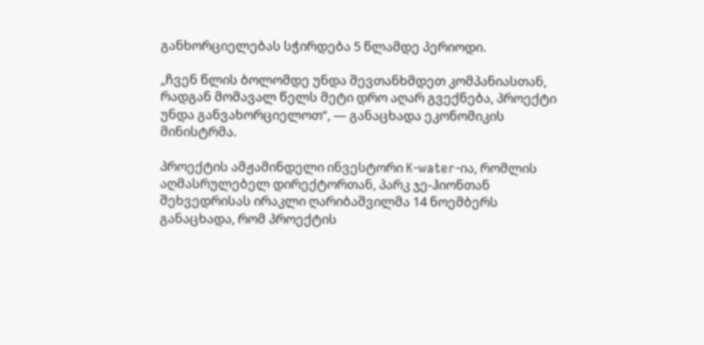განხორციელებას სჭირდება 5 წლამდე პერიოდი.

„ჩვენ წლის ბოლომდე უნდა შევთანხმდეთ კომპანიასთან, რადგან მომავალ წელს მეტი დრო აღარ გვექნება, პროექტი უნდა განვახორციელოთ“, — განაცხადა ეკონომიკის მინისტრმა.

პროექტის ამჟამინდელი ინვესტორი K-water-ია, რომლის აღმასრულებელ დირექტორთან, პარკ ჯე-ჰიონთან შეხვედრისას ირაკლი ღარიბაშვილმა 14 ნოემბერს განაცხადა, რომ პროექტის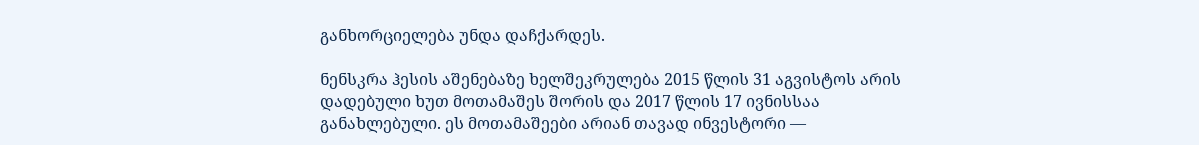განხორციელება უნდა დაჩქარდეს.

ნენსკრა ჰესის აშენებაზე ხელშეკრულება 2015 წლის 31 აგვისტოს არის დადებული ხუთ მოთამაშეს შორის და 2017 წლის 17 ივნისსაა განახლებული. ეს მოთამაშეები არიან თავად ინვესტორი —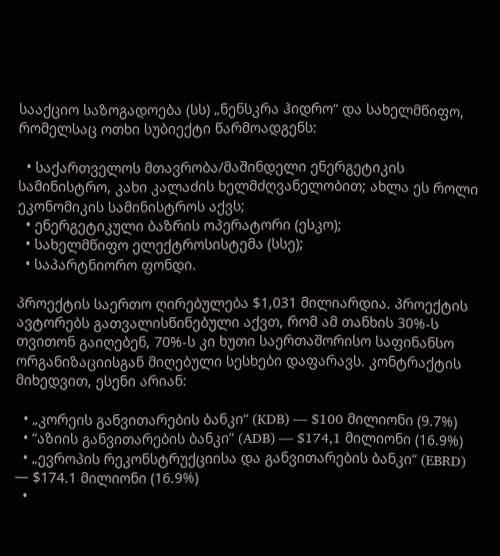სააქციო საზოგადოება (სს) „ნენსკრა ჰიდრო“ და სახელმწიფო, რომელსაც ოთხი სუბიექტი წარმოადგენს:

  • საქართველოს მთავრობა/მაშინდელი ენერგეტიკის სამინისტრო, კახი კალაძის ხელმძღვანელობით; ახლა ეს როლი ეკონომიკის სამინისტროს აქვს;
  • ენერგეტიკული ბაზრის ოპერატორი (ესკო);
  • სახელმწიფო ელექტროსისტემა (სსე);
  • საპარტნიორო ფონდი.

პროექტის საერთო ღირებულება $1,031 მილიარდია. პროექტის ავტორებს გათვალისწინებული აქვთ, რომ ამ თანხის 30%-ს თვითონ გაიღებენ, 70%-ს კი ხუთი საერთაშორისო საფინანსო ორგანიზაციისგან მიღებული სესხები დაფარავს. კონტრაქტის მიხედვით, ესენი არიან:

  • „კორეის განვითარების ბანკი“ (KDB) — $100 მილიონი (9.7%)
  • “აზიის განვითარების ბანკი” (ADB) — $174,1 მილიონი (16.9%)
  • „ევროპის რეკონსტრუქციისა და განვითარების ბანკი“ (EBRD) — $174.1 მილიონი (16.9%)
  •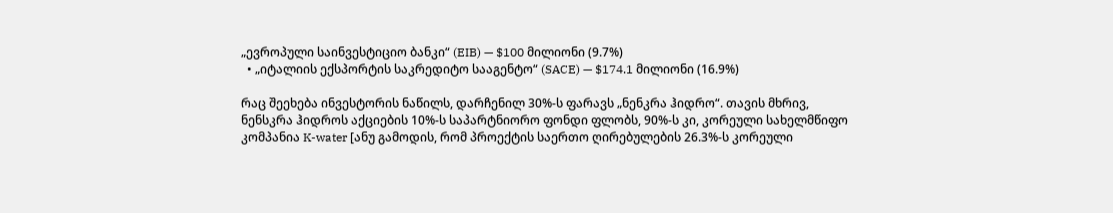„ევროპული საინვესტიციო ბანკი“ (EIB) — $100 მილიონი (9.7%)
  • „იტალიის ექსპორტის საკრედიტო სააგენტო“ (SACE) — $174.1 მილიონი (16.9%)

რაც შეეხება ინვესტორის ნაწილს, დარჩენილ 30%-ს ფარავს „ნენკრა ჰიდრო“. თავის მხრივ, ნენსკრა ჰიდროს აქციების 10%-ს საპარტნიორო ფონდი ფლობს, 90%-ს კი, კორეული სახელმწიფო კომპანია K-water [ანუ გამოდის, რომ პროექტის საერთო ღირებულების 26.3%-ს კორეული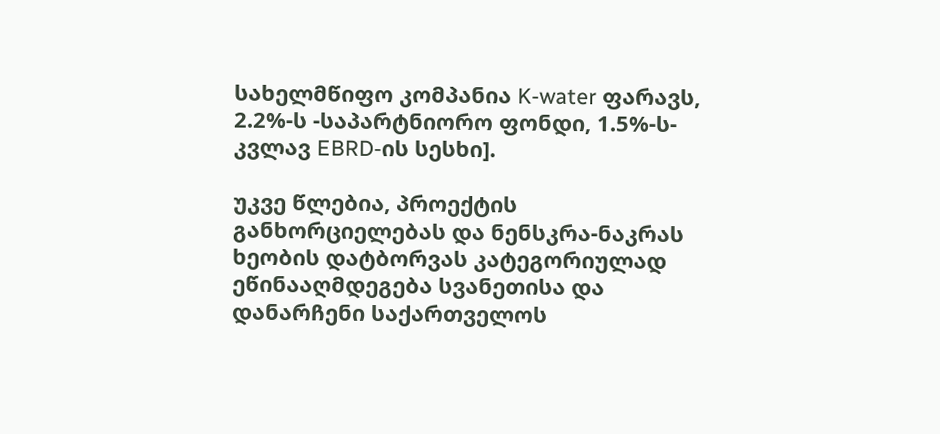სახელმწიფო კომპანია K-water ფარავს, 2.2%-ს -საპარტნიორო ფონდი, 1.5%-ს- კვლავ EBRD-ის სესხი].

უკვე წლებია, პროექტის განხორციელებას და ნენსკრა-ნაკრას ხეობის დატბორვას კატეგორიულად ეწინააღმდეგება სვანეთისა და დანარჩენი საქართველოს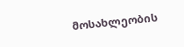მოსახლეობის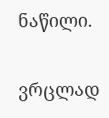ნაწილი.

ვრცლად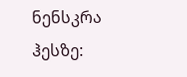ნენსკრა ჰესზე: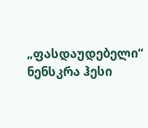„ფასდაუდებელი“ ნენსკრა ჰესი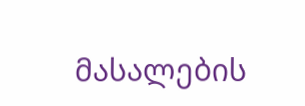მასალების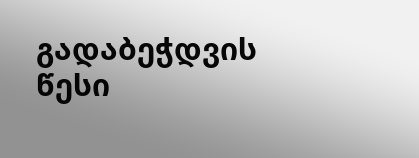გადაბეჭდვის წესი